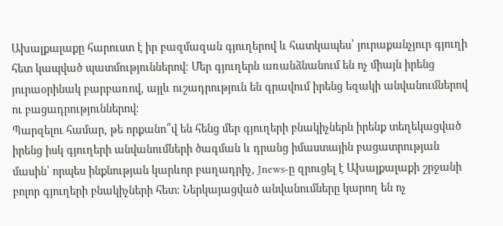Ախալքալաքը հարուստ է իր բազմազան գյուղերով և հատկապես՝ յուրաքանչյուր գյուղի հետ կապված պատմություններով։ Մեր գյուղերն առանձնանում են ոչ միայն իրենց յուրաօրինակ բարբառով, այլև ուշադրություն են գրավում իրենց եզակի անվանումներով ու բացադրություններով։
Պարզելու համար, թե որքանո՞վ են հենց մեր գյուղերի բնակիչներն իրենք տեղեկացված իրենց իսկ գյուղերի անվանումների ծագման և դրանց իմաստային բացատրության մասին՝ որպես ինքնության կարևոր բաղադրիչ, Jnews-ը զրուցել է Ախալքալաքի շրջանի բոլոր գյուղերի բնակիչների հետ։ Ներկայացված անվանումները կարող են ոչ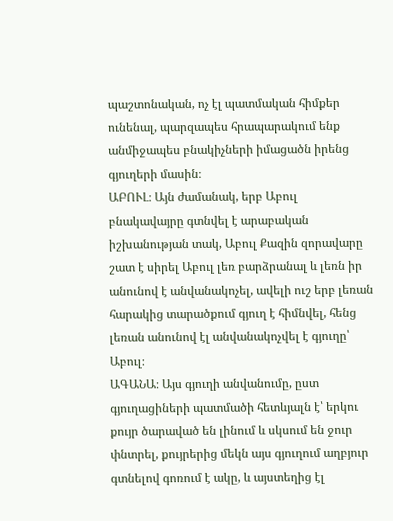պաշտոնական, ոչ էլ պատմական հիմքեր ունենալ, պարզապես հրապարակում ենք անմիջապես բնակիչների իմացածն իրենց գյուղերի մասին։
ԱԲՈՒԼ։ Այն ժամանակ, երբ Աբուլ բնակավայրը գտնվել է արաբական իշխանության տակ, Աբուլ Քազին զորավարը շատ է սիրել Աբուլ լեռ բարձրանալ և լեռն իր անունով է անվանակոչել, ավելի ուշ երբ լեռան հարակից տարածքում գյուղ է հիմնվել, հենց լեռան անունով էլ անվանակոչվել է գյուղը՝ Աբուլ։
ԱԳԱՆԱ։ Այս գյուղի անվանումը, ըստ գյուղացիների պատմածի հետևյալն է՝ երկու քույր ծարաված են լինում և սկսում են ջուր փնտրել, քույրերից մեկն այս գյուղում աղբյուր գտնելով գոռում է ակը, և այստեղից էլ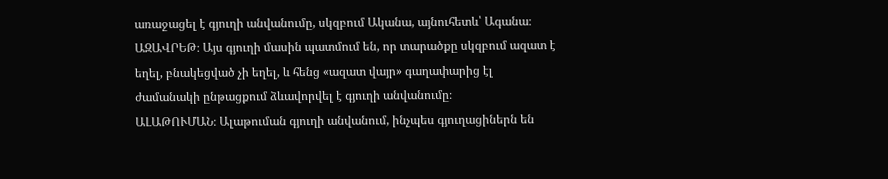առաջացել է գյուղի անվանումը, սկզբում Ականա, այնուհետև՝ Ագանա։
ԱԶԱՎՐԵԹ։ Այս գյուղի մասին պատմում են, որ տարածքը սկզբում ազատ է եղել, բնակեցված չի եղել, և հենց «ազատ վայր» գաղափարից էլ ժամանակի ընթացքում ձևավորվել է գյուղի անվանումը։
ԱԼԱԹՈՒՄԱՆ։ Ալաթուման գյուղի անվանում, ինչպես գյուղացիներն են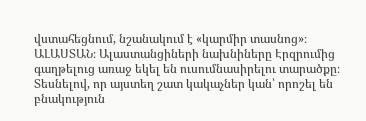վստահեցնում, նշանակում է «կարմիր տասնոց»։
ԱԼԱՍՏԱՆ։ Ալաստանցիների նախնիները Էրզրումից գաղթելուց առաջ եկել են ուսումնասիրելու տարածքը։ Տեսնելով, որ այստեղ շատ կակաչներ կան՝ որոշել են բնակություն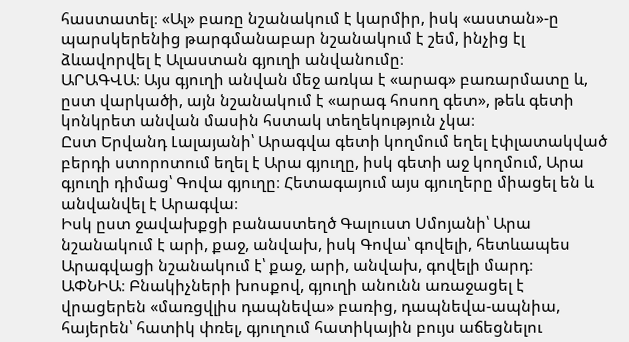հաստատել։ «Ալ» բառը նշանակում է կարմիր, իսկ «աստան»-ը պարսկերենից թարգմանաբար նշանակում է շեմ, ինչից էլ ձևավորվել է Ալաստան գյուղի անվանումը։
ԱՐԱԳՎԱ։ Այս գյուղի անվան մեջ առկա է «արագ» բառարմատը և, ըստ վարկածի, այն նշանակում է «արագ հոսող գետ», թեև գետի կոնկրետ անվան մասին հստակ տեղեկություն չկա։
Ըստ Երվանդ Լալայանի՝ Արագվա գետի կողմում եղել էփլատակված բերդի ստորոտում եղել է Արա գյուղը, իսկ գետի աջ կողմում, Արա գյուղի դիմաց՝ Գովա գյուղը։ Հետագայում այս գյուղերը միացել են և անվանվել է Արագվա։
Իսկ ըստ ջավախքցի բանաստեղծ Գալուստ Սմոյանի՝ Արա նշանակում է արի, քաջ, անվախ, իսկ Գովա՝ գովելի, հետևապես Արագվացի նշանակում է՝ քաջ, արի, անվախ, գովելի մարդ։
ԱՓՆԻԱ։ Բնակիչների խոսքով, գյուղի անունն առաջացել է վրացերեն «մառցվլիս դապնեվա» բառից, դապնեվա-ապնիա, հայերեն՝ հատիկ փռել, գյուղում հատիկային բույս աճեցնելու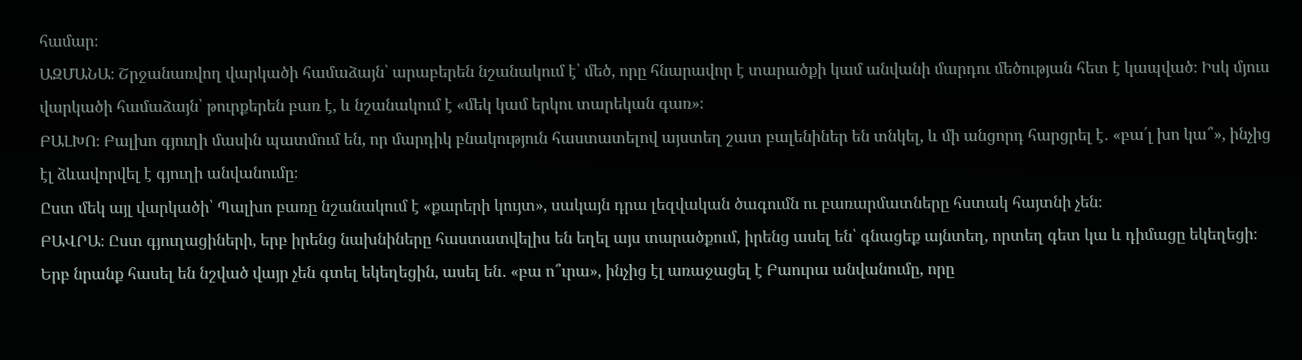համար։
ԱԶՄԱՆԱ։ Շրջանառվող վարկածի համաձայն՝ արաբերեն նշանակում է՝ մեծ, որը հնարավոր է տարածքի կամ անվանի մարդու մեծության հետ է կապված։ Իսկ մյուս վարկածի համաձայն՝ թուրքերեն բառ է, և նշանակում է «մեկ կամ երկու տարեկան գառ»։
ԲԱԼԽՈ։ Բալխո գյուղի մասին պատմում են, որ մարդիկ բնակություն հաստատելով այստեղ շատ բալենիներ են տնկել, և մի անցորդ հարցրել է․ «բա՛լ խո կա՞», ինչից էլ ձևավորվել է գյուղի անվանումը։
Ըստ մեկ այլ վարկածի՝ Պալխո բառը նշանակում է «քարերի կույտ», սակայն դրա լեզվական ծագումն ու բառարմատները հստակ հայտնի չեն։
ԲԱՎՐԱ։ Ըստ գյուղացիների, երբ իրենց նախնիները հաստատվելիս են եղել այս տարածքում, իրենց ասել են՝ գնացեք այնտեղ, որտեղ գետ կա և դիմացը եկեղեցի։ Երբ նրանք հասել են նշված վայր չեն գտել եկեղեցին, ասել են․ «բա ո՞ւրա», ինչից էլ առաջացել է Բաուրա անվանումը, որը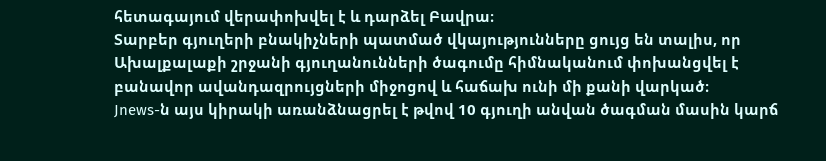հետագայում վերափոխվել է և դարձել Բավրա։
Տարբեր գյուղերի բնակիչների պատմած վկայությունները ցույց են տալիս, որ Ախալքալաքի շրջանի գյուղանունների ծագումը հիմնականում փոխանցվել է բանավոր ավանդազրույցների միջոցով և հաճախ ունի մի քանի վարկած։
Jnews-ն այս կիրակի առանձնացրել է թվով 10 գյուղի անվան ծագման մասին կարճ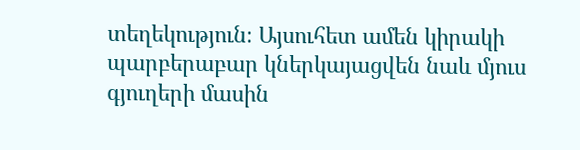տեղեկություն։ Այսուհետ ամեն կիրակի պարբերաբար կներկայացվեն նաև մյուս գյուղերի մասին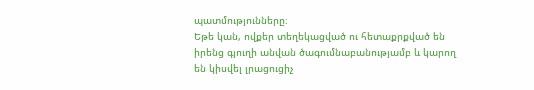պատմությունները։
Եթե կան, ովքեր տեղեկացված ու հետաքրքված են իրենց գյուղի անվան ծագումնաբանությամբ և կարող են կիսվել լրացուցիչ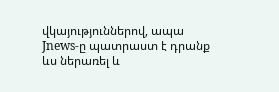վկայություններով, ապա Jnews-ը պատրաստ է դրանք ևս ներառել և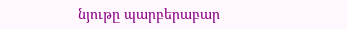նյութը պարբերաբար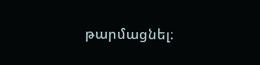թարմացնել։